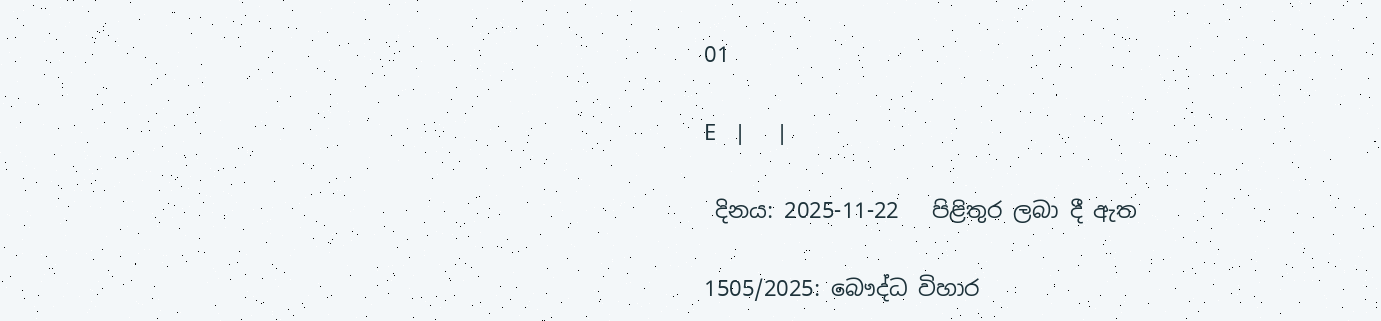01

E   |     |

 දිනය: 2025-11-22   පිළිතුර ලබා දී ඇත

1505/2025: බෞද්ධ විහාර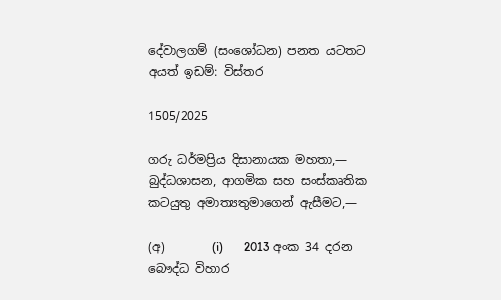දේවාලගම් (සංශෝධන) පනත යටතට අයත් ඉඩම්: විස්තර

1505/2025

ගරු ධර්මප්‍රිය දිසානායක මහතා,— බුද්ධශාසන, ආගමික සහ සංස්කෘතික කටයුතු අමාත්‍යතුමාගෙන් ඇසීමට,—

(අ)        (i)       2013 අංක 34 දරන බෞද්ධ විහාර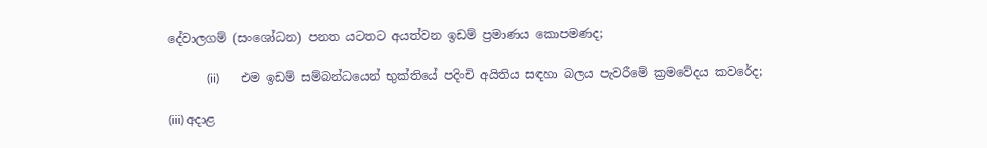දේවාලගම් (සංශෝධන) පනත යටතට අයත්වන ඉඩම් ප්‍රමාණය කොපමණද;

             (ii)       එම ඉඩම් සම්බන්ධයෙන් භුක්තියේ පදිංචි අයිතිය සඳහා බලය පැවරීමේ ක්‍රමවේදය කවරේද;

(iii) අදාළ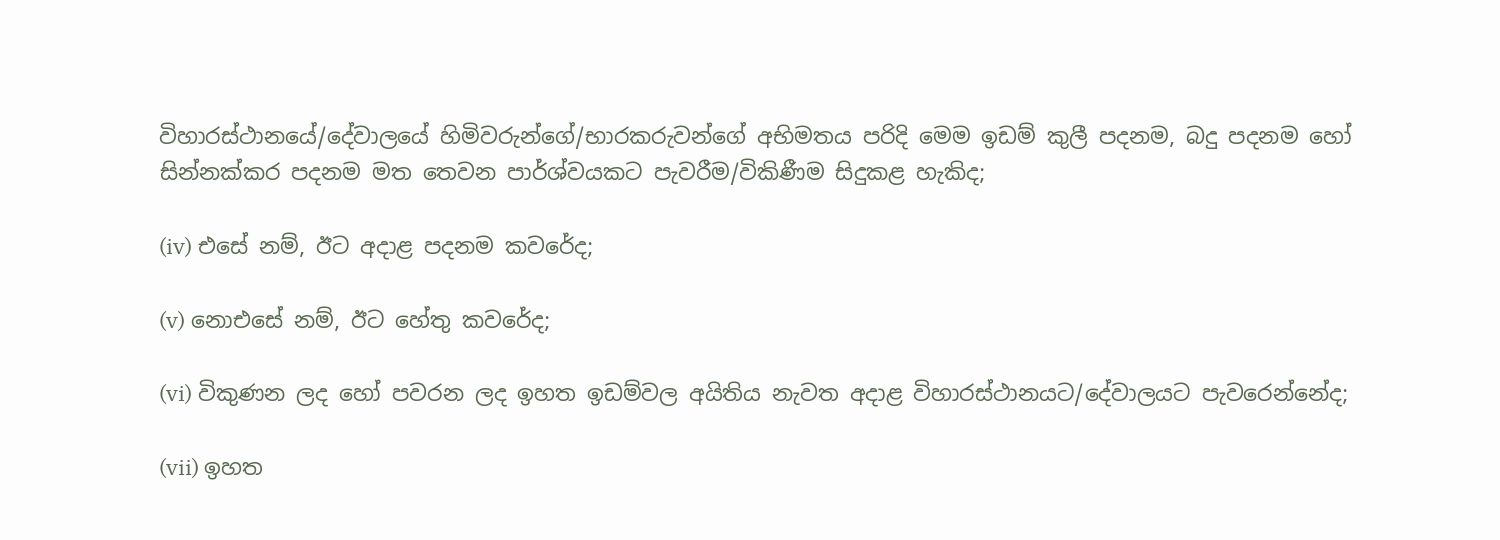විහාරස්ථානයේ/දේවාලයේ හිමිවරුන්ගේ/භාරකරුවන්ගේ අභිමතය පරිදි මෙම ඉඩම් කුලී පදනම, බදු පදනම හෝ සින්නක්‌කර පදනම මත තෙවන පාර්ශ්වයකට පැවරීම/විකිණීම සිදුකළ හැකිද;

(iv) එසේ නම්, ඊට අදාළ පදනම කවරේද;

(v) නොඑසේ නම්, ඊට හේතු කවරේද;

(vi) විකුණන ලද හෝ පවරන ලද ඉහත ඉඩම්වල අයිතිය නැවත අදාළ විහාරස්ථානයට/දේවාලයට පැවරෙන්නේද;

(vii) ඉහත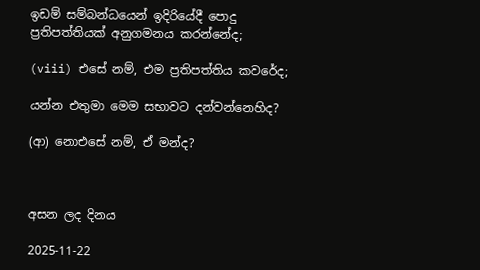ඉඩම් සම්බන්ධයෙන් ඉදිරියේදී පොදු ප්‍රතිපත්තියක් අනුගමනය කරන්නේද;

(viii) එසේ නම්, එම ප්‍රතිපත්තිය කවරේද;

යන්න එතුමා මෙම සභාවට දන්වන්නෙහිද?

(ආ) නොඑසේ නම්, ඒ මන්ද?



අසන ලද දිනය

2025-11-22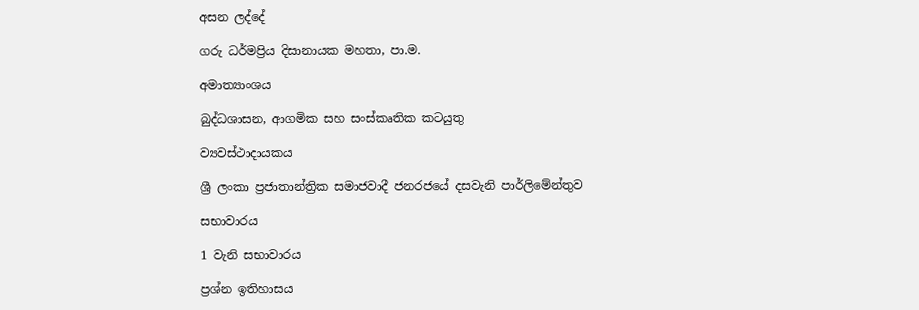අසන ලද්දේ

ගරු ධර්මප්‍රිය දිසානායක මහතා, පා.ම.

අමාත්‍යාංශය

බුද්ධශාසන, ආගමික සහ සංස්කෘතික කටයුතු

ව්‍යවස්ථාදායකය

ශ්‍රී ලංකා ප්‍රජාතාන්ත්‍රික සමාජවාදී ජනරජයේ දසවැනි පාර්ලිමේන්තුව

සභාවාරය

1 වැනි සභාවාරය

ප්‍රශ්න ඉතිහාසය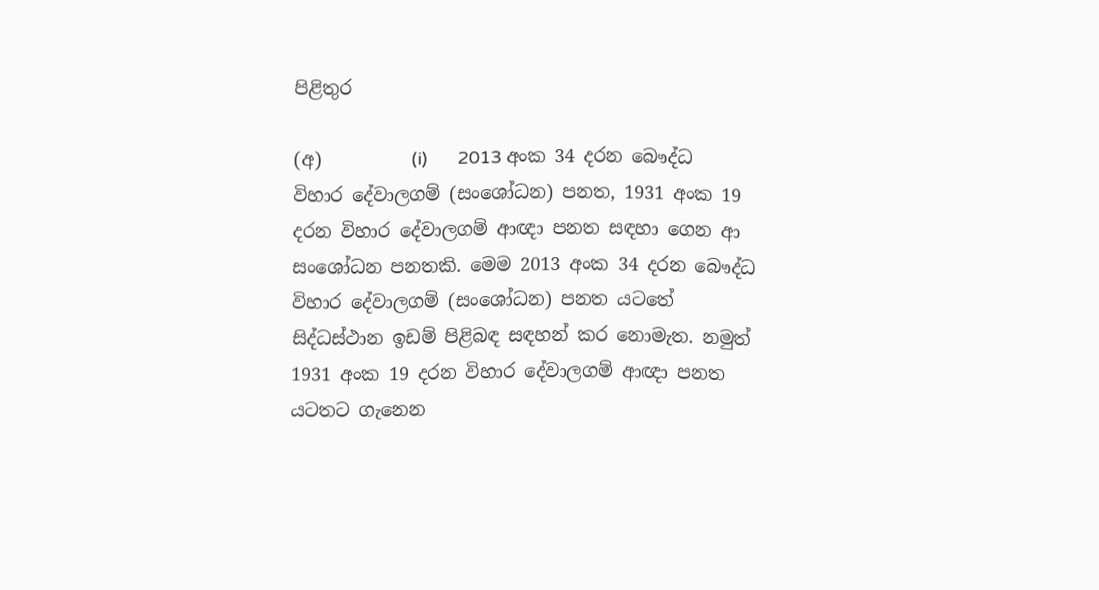පිළිතුර

(අ)          (i)      2013 අංක 34 දරන බෞද්ධ විහාර දේවාලගම් (සංශෝධන) පනත, 1931 අංක 19 දරන විහාර දේවාලගම් ආඥා පනත සඳහා ගෙන ආ සංශෝධන පනතකි. මෙම 2013 අංක 34 දරන බෞද්ධ විහාර දේවාලගම් (සංශෝධන) පනත යටතේ සිද්ධස්ථාන ඉඩම් පිළිබඳ සඳහන් කර නොමැත. නමුත් 1931 අංක 19 දරන විහාර දේවාලගම් ආඥා පනත යටතට ගැනෙන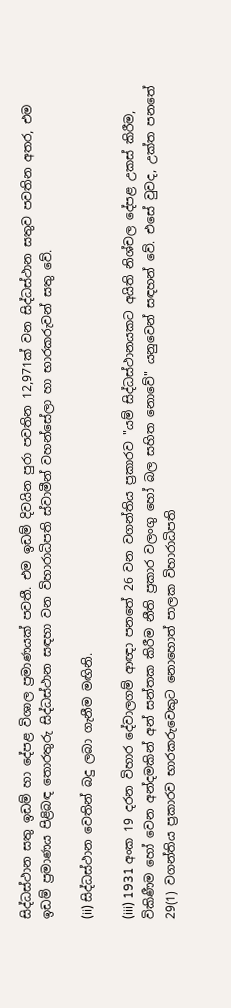සිද්ධස්ථාන සතු ඉඩම් හා දේපළ විශාල ප්‍රමාණයක් පවතී. එම ඉඩම් දිවයින පුරා පවතින 12,971ක් වන සිද්ධස්ථාන සතුව පවතින අතර, එම ඉඩම් ප්‍රමාණය පිළිබඳ තොරතුරු සිද්ධස්ථාන සඳහා වන විහාරාධිපති ස්වාමීන් වහන්සේලා හා භාරකරුවන් සතු වේ.

(ii) සිද්ධස්ථාන වෙතින් බදු ලබා ගැනීම මඟිනි.

(iii) 1931 අංක 19 දරන විහාර දේවාලගම් ආඥා පනතේ 26 වන වගන්තිය ප්‍රකාරව "යම් සිද්ධස්ථානයකට අයිති නිශ්චල දේපළ උකස් කිරීම, විකිණීම හෝ වෙන අන්දමකින් අන් සන්තක කිරීම නීති ප්‍රකාර වලංගු හෝ බල සහිත නොවේ" යනුවෙන් සඳහන් වේ. එසේ වුවද, උක්ත පනතේ 29(1) වගන්තිය ප්‍රකාරව භාරකරුවෙකුට නොහොත් පාලක විහාරාධිපති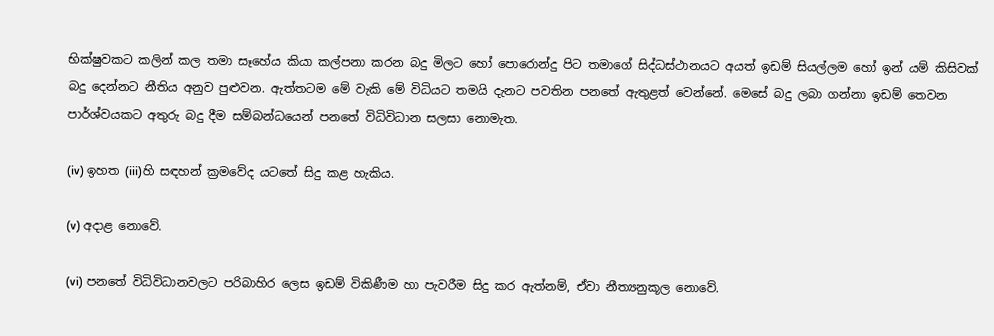භික්ෂුවකට කලින් කල තමා සෑහේය කියා කල්පනා කරන බදු මිලට හෝ පොරොන්දු පිට තමාගේ සිද්ධස්ථානයට අයත් ඉඩම් සියල්ලම හෝ ඉන් යම් කිසිවක් බදු දෙන්නට නීතිය අනුව පුළුවන. ඇත්තටම මේ වැකි මේ විධියට තමයි දැනට පවතින පනතේ ඇතුළත් වෙන්නේ. මෙසේ බදු ලබා ගන්නා ඉඩම් තෙවන පාර්ශ්වයකට අතුරු බදු දීම සම්බන්ධයෙන් පනතේ විධිවිධාන සලසා නොමැත.

(iv) ඉහත (iii)හි සඳහන් ක්‍රමවේද යට‍තේ සිදු කළ හැකිය.

(v) අදාළ නොවේ.

(vi) පනතේ විධිවිධානවලට පරිබාහිර ලෙස ඉඩම් විකිණීම හා පැවරීම සිදු කර ඇත්නම්, ඒවා නීත්‍යනුකූල නොවේ.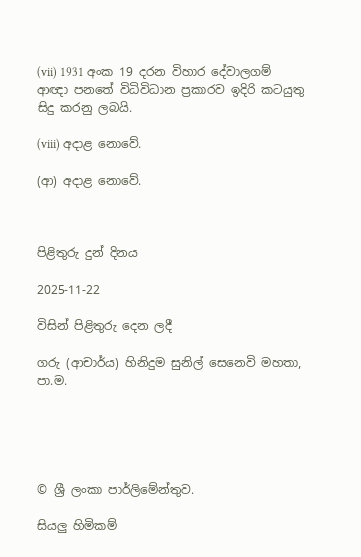(vii) 1931 අංක 19 දරන විහාර දේවාලගම් ආඥා පනතේ විධිවිධාන ප්‍රකාරව ඉදිරි කටයුතු සිදු කරනු ලබයි.

(viii) අදාළ නොවේ.

(ආ) අදාළ නොවේ.



පිළිතුරු දුන් දිනය

2025-11-22

විසින් පිළිතුරු දෙන ලදී

ගරු (ආචාර්ය) හිනිදුම සුනිල් සෙ‍නෙවි මහතා, පා.ම.





© ශ්‍රී ලංකා පාර්ලි‌මේන්තුව.

සියලු හිමිකම්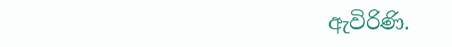ඇවිරිණි.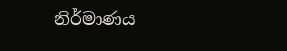නිර්මාණය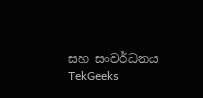සහ සංවර්ධනය  TekGeeks